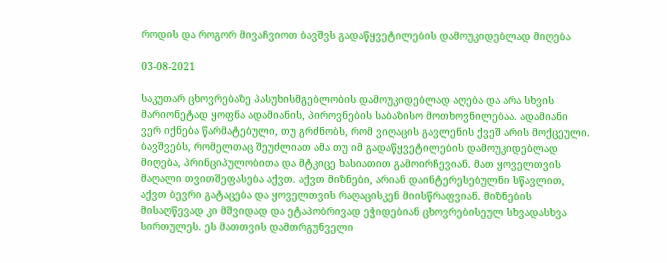როდის და როგორ მივაჩვიოთ ბავშვს გადაწყვეტილების დამოუკიდებლად მიღება

03-08-2021

საკუთარ ცხოვრებაზე პასუხისმგებლობის დამოუკიდებლად აღება და არა სხვის მარიონეტად ყოფნა ადამიანის, პიროვნების საბაზისო მოთხოვნილებაა. ადამიანი ვერ იქნება წარმატებული, თუ გრძნობს, რომ ვიღაცის გავლენის ქვეშ არის მოქცეული.  ბავშვებს, რომელთაც შეუძლიათ ამა თუ იმ გადაწყვეტილების დამოუკიდებლად მიღება, პრინციპულობითა და მტკიცე ხასიათით გამოირჩევიან. მათ ყოველთვის მაღალი თვითშეფასება აქვთ. აქვთ მიზნები, არიან დაინტერესებულნი სწავლით, აქვთ ბევრი გატაცება და ყოველთვის რაღაცისკენ მიისწრაფვიან. მიზნების მისაღწევად კი მშვიდად და ეტაპობრივად ეჭიდებიან ცხოვრებისეულ სხვადასხვა სირთულეს. ეს მათთვის დამთრგუნველი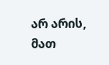არ არის, მათ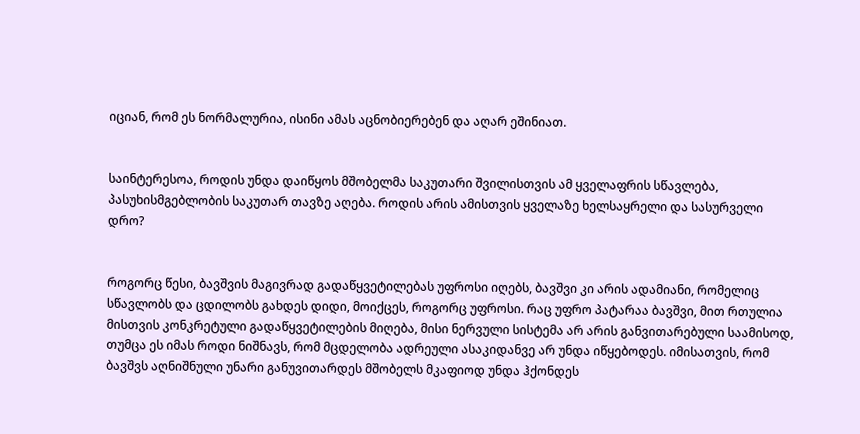იციან, რომ ეს ნორმალურია, ისინი ამას აცნობიერებენ და აღარ ეშინიათ.


საინტერესოა, როდის უნდა დაიწყოს მშობელმა საკუთარი შვილისთვის ამ ყველაფრის სწავლება, პასუხისმგებლობის საკუთარ თავზე აღება. როდის არის ამისთვის ყველაზე ხელსაყრელი და სასურველი დრო?


როგორც წესი, ბავშვის მაგივრად გადაწყვეტილებას უფროსი იღებს, ბავშვი კი არის ადამიანი, რომელიც სწავლობს და ცდილობს გახდეს დიდი, მოიქცეს, როგორც უფროსი. რაც უფრო პატარაა ბავშვი, მით რთულია მისთვის კონკრეტული გადაწყვეტილების მიღება, მისი ნერვული სისტემა არ არის განვითარებული საამისოდ, თუმცა ეს იმას როდი ნიშნავს, რომ მცდელობა ადრეული ასაკიდანვე არ უნდა იწყებოდეს. იმისათვის, რომ ბავშვს აღნიშნული უნარი განუვითარდეს მშობელს მკაფიოდ უნდა ჰქონდეს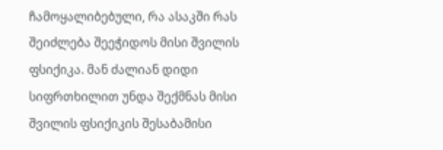ჩამოყალიბებული, რა ასაკში რას შეიძლება შეეჭიდოს მისი შვილის ფსიქიკა. მან ძალიან დიდი სიფრთხილით უნდა შექმნას მისი შვილის ფსიქიკის შესაბამისი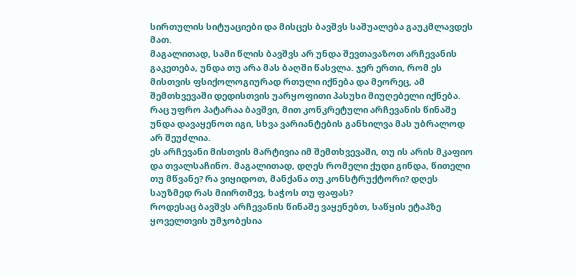სირთულის სიტუაციები და მისცეს ბავშვს საშუალება გაუკმლავდეს მათ.
მაგალითად, სამი წლის ბავშვს არ უნდა შევთავაზოთ არჩევანის გაკეთება, უნდა თუ არა მას ბაღში წასვლა. ჯერ ერთი, რომ ეს მისთვის ფსიქოლოგიურად რთული იქნება და მეორეც, ამ შემთხვევაში დედისთვის უარყოფითი პასუხი მიუღებელი იქნება. რაც უფრო პატარაა ბავშვი, მით კონკრეტული არჩევანის წინაშე უნდა დავაყენოთ იგი, სხვა ვარიანტების განხილვა მას უბრალოდ არ შეუძლია.
ეს არჩევანი მისთვის მარტივია იმ შემთხვევაში, თუ ის არის მკაფიო და თვალსაჩინო. მაგალითად, დღეს რომელი ქუდი გინდა, წითელი თუ მწვანე? რა ვიყიდოთ, მანქანა თუ კონსტრუქტორი? დღეს საუზმედ რას მიირთმევ, ხაჭოს თუ ფაფას?
როდესაც ბავშვს არჩევანის წინაშე ვაყენებთ, საწყის ეტაპზე ყოველთვის უმჯობესია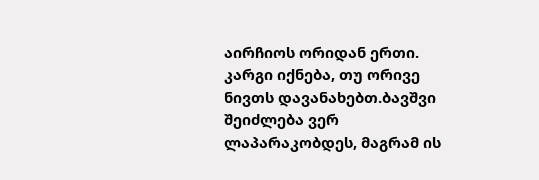აირჩიოს ორიდან ერთი. კარგი იქნება, თუ ორივე ნივთს დავანახებთ.ბავშვი შეიძლება ვერ ლაპარაკობდეს, მაგრამ ის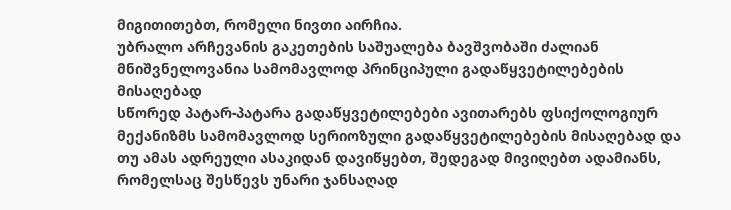მიგითითებთ, რომელი ნივთი აირჩია.
უბრალო არჩევანის გაკეთების საშუალება ბავშვობაში ძალიან მნიშვნელოვანია სამომავლოდ პრინციპული გადაწყვეტილებების მისაღებად
სწორედ პატარ-პატარა გადაწყვეტილებები ავითარებს ფსიქოლოგიურ მექანიზმს სამომავლოდ სერიოზული გადაწყვეტილებების მისაღებად და თუ ამას ადრეული ასაკიდან დავიწყებთ, შედეგად მივიღებთ ადამიანს, რომელსაც შესწევს უნარი ჯანსაღად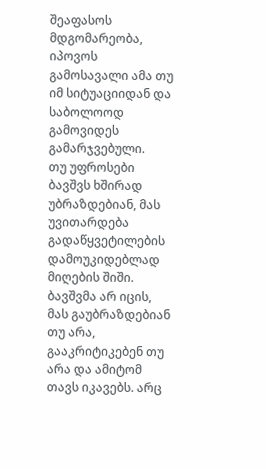შეაფასოს მდგომარეობა, იპოვოს გამოსავალი ამა თუ იმ სიტუაციიდან და საბოლოოდ გამოვიდეს გამარჯვებული.
თუ უფროსები ბავშვს ხშირად უბრაზდებიან, მას უვითარდება გადაწყვეტილების დამოუკიდებლად მიღების შიში. ბავშვმა არ იცის, მას გაუბრაზდებიან თუ არა, გააკრიტიკებენ თუ არა და ამიტომ თავს იკავებს. არც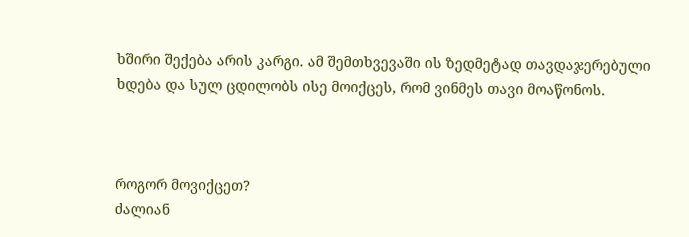ხშირი შექება არის კარგი. ამ შემთხვევაში ის ზედმეტად თავდაჯერებული ხდება და სულ ცდილობს ისე მოიქცეს, რომ ვინმეს თავი მოაწონოს.



როგორ მოვიქცეთ?
ძალიან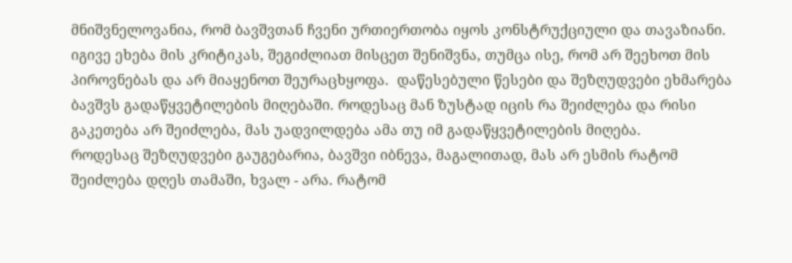მნიშვნელოვანია, რომ ბავშვთან ჩვენი ურთიერთობა იყოს კონსტრუქციული და თავაზიანი. იგივე ეხება მის კრიტიკას, შეგიძლიათ მისცეთ შენიშვნა, თუმცა ისე, რომ არ შეეხოთ მის პიროვნებას და არ მიაყენოთ შეურაცხყოფა.  დაწესებული წესები და შეზღუდვები ეხმარება ბავშვს გადაწყვეტილების მიღებაში. როდესაც მან ზუსტად იცის რა შეიძლება და რისი გაკეთება არ შეიძლება, მას უადვილდება ამა თუ იმ გადაწყვეტილების მიღება.
როდესაც შეზღუდვები გაუგებარია, ბავშვი იბნევა, მაგალითად, მას არ ესმის რატომ შეიძლება დღეს თამაში, ხვალ - არა. რატომ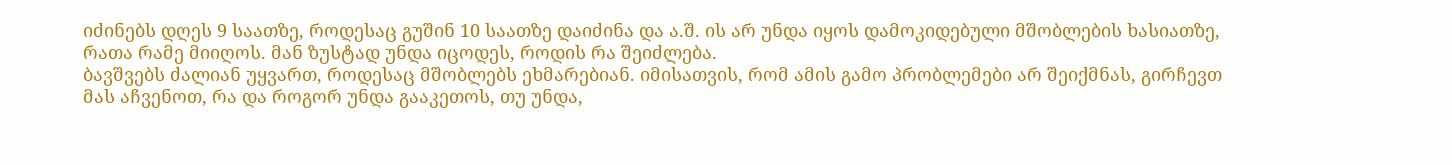იძინებს დღეს 9 საათზე, როდესაც გუშინ 10 საათზე დაიძინა და ა.შ. ის არ უნდა იყოს დამოკიდებული მშობლების ხასიათზე, რათა რამე მიიღოს. მან ზუსტად უნდა იცოდეს, როდის რა შეიძლება.
ბავშვებს ძალიან უყვართ, როდესაც მშობლებს ეხმარებიან. იმისათვის, რომ ამის გამო პრობლემები არ შეიქმნას, გირჩევთ მას აჩვენოთ, რა და როგორ უნდა გააკეთოს, თუ უნდა,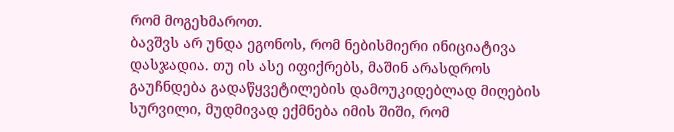რომ მოგეხმაროთ.
ბავშვს არ უნდა ეგონოს, რომ ნებისმიერი ინიციატივა დასჯადია. თუ ის ასე იფიქრებს, მაშინ არასდროს გაუჩნდება გადაწყვეტილების დამოუკიდებლად მიღების სურვილი, მუდმივად ექმნება იმის შიში, რომ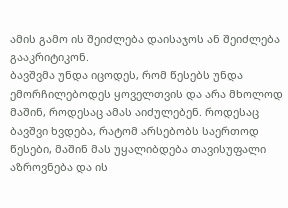ამის გამო ის შეიძლება დაისაჯოს ან შეიძლება გააკრიტიკონ.
ბავშვმა უნდა იცოდეს, რომ წესებს უნდა ემორჩილებოდეს ყოველთვის და არა მხოლოდ მაშინ, როდესაც ამას აიძულებენ. როდესაც ბავშვი ხვდება, რატომ არსებობს საერთოდ წესები, მაშინ მას უყალიბდება თავისუფალი აზროვნება და ის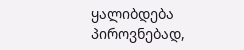ყალიბდება პიროვნებად,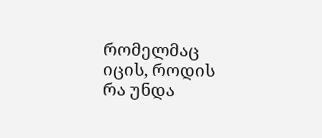რომელმაც იცის, როდის რა უნდა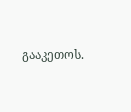გააკეთოს.